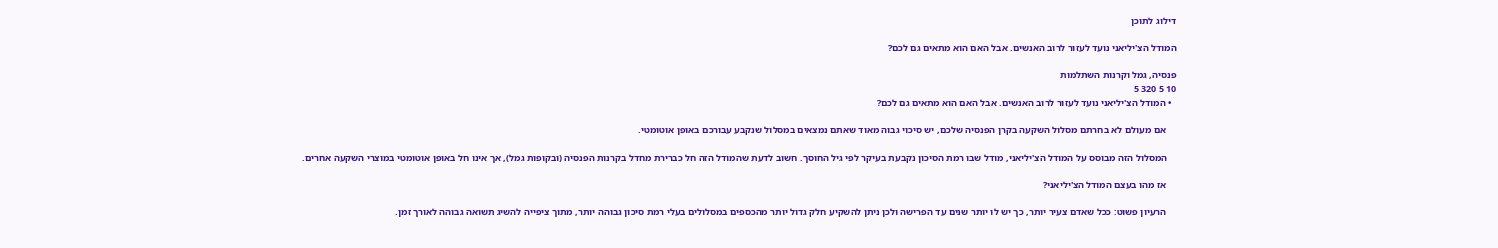דילוג לתוכן

המודל הצ'יליאני נועד לעזור לרוב האנשים. אבל האם הוא מתאים גם לכם?

פנסיה, גמל וקרנות השתלמות
10 5 320 5
  • המודל הצ'יליאני נועד לעזור לרוב האנשים. אבל האם הוא מתאים גם לכם?

    אם מעולם לא בחרתם מסלול השקעה בקרן הפנסיה שלכם, יש סיכוי גבוה מאוד שאתם נמצאים במסלול שנקבע עבורכם באופן אוטומטי.

    המסלול הזה מבוסס על המודל הצ'יליאני, מודל שבו רמת הסיכון נקבעת בעיקר לפי גיל החוסך. חשוב לדעת שהמודל הזה חל כברירת מחדל בקרנות הפנסיה (ובקופות גמל), אך אינו חל באופן אוטומטי במוצרי השקעה אחרים.

    אז מהו בעצם המודל הצ'יליאני?

    הרעיון פשוט: ככל שאדם צעיר יותר, כך יש לו יותר שנים עד הפרישה ולכן ניתן להשקיע חלק גדול יותר מהכספים במסלולים בעלי רמת סיכון גבוהה יותר, מתוך ציפייה להשיג תשואה גבוהה לאורך זמן.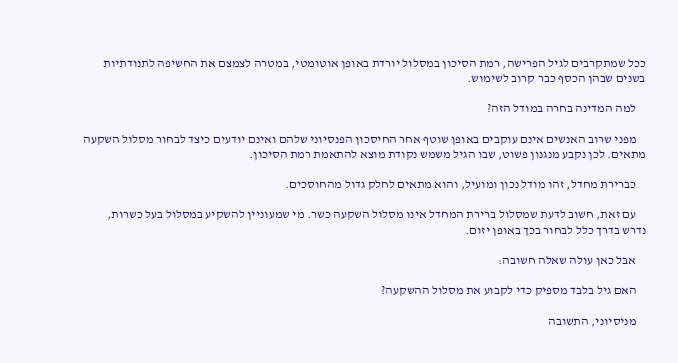ככל שמתקרבים לגיל הפרישה, רמת הסיכון במסלול יורדת באופן אוטומטי, במטרה לצמצם את החשיפה לתנודתיות בשנים שבהן הכסף כבר קרוב לשימוש.

    למה המדינה בחרה במודל הזה?

    מפני שרוב האנשים אינם עוקבים באופן שוטף אחר החיסכון הפנסיוני שלהם ואינם יודעים כיצד לבחור מסלול השקעה מתאים. לכן נקבע מנגנון פשוט, שבו הגיל משמש נקודת מוצא להתאמת רמת הסיכון.

    כברירת מחדל, זהו מודל נכון ומועיל, והוא מתאים לחלק גדול מהחוסכים.

    עם זאת, חשוב לדעת שמסלול ברירת המחדל אינו מסלול השקעה כשר. מי שמעוניין להשקיע במסלול בעל כשרות, נדרש בדרך כלל לבחור בכך באופן יזום.

    אבל כאן עולה שאלה חשובה:

    האם גיל בלבד מספיק כדי לקבוע את מסלול ההשקעה?

    מניסיוני, התשובה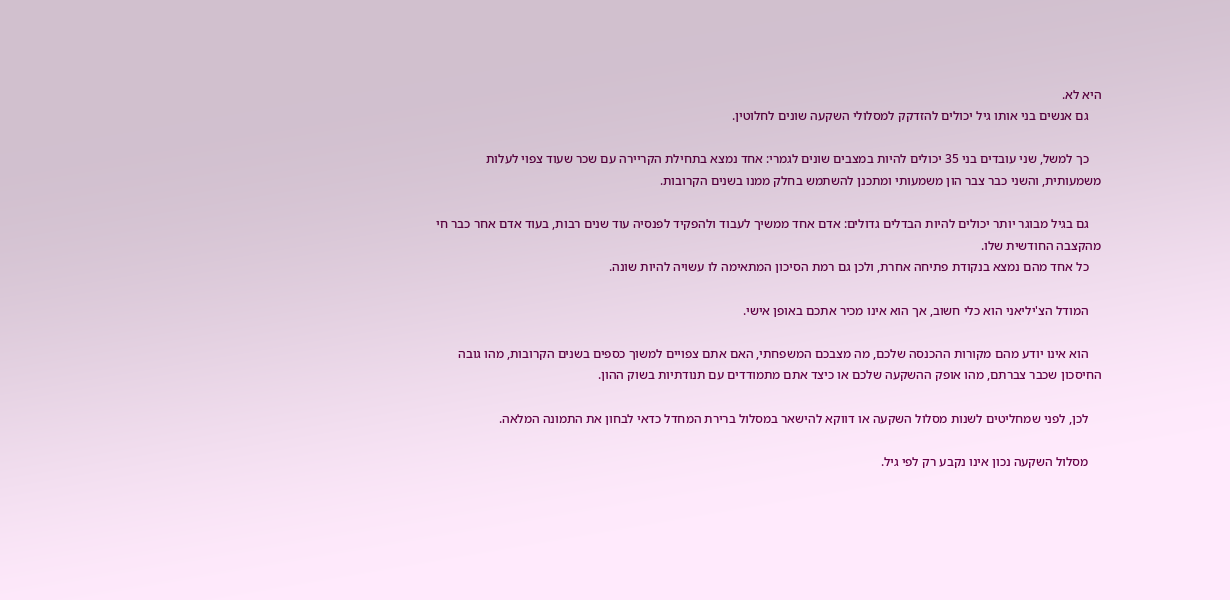היא לא.
    גם אנשים בני אותו גיל יכולים להזדקק למסלולי השקעה שונים לחלוטין.

    כך למשל, שני עובדים בני 35 יכולים להיות במצבים שונים לגמרי: אחד נמצא בתחילת הקריירה עם שכר שעוד צפוי לעלות משמעותית, והשני כבר צבר הון משמעותי ומתכנן להשתמש בחלק ממנו בשנים הקרובות.

    גם בגיל מבוגר יותר יכולים להיות הבדלים גדולים: אדם אחד ממשיך לעבוד ולהפקיד לפנסיה עוד שנים רבות, בעוד אדם אחר כבר חי מהקצבה החודשית שלו.
    כל אחד מהם נמצא בנקודת פתיחה אחרת, ולכן גם רמת הסיכון המתאימה לו עשויה להיות שונה.

    המודל הצ'יליאני הוא כלי חשוב, אך הוא אינו מכיר אתכם באופן אישי.

    הוא אינו יודע מהם מקורות ההכנסה שלכם, מה מצבכם המשפחתי, האם אתם צפויים למשוך כספים בשנים הקרובות, מהו גובה החיסכון שכבר צברתם, מהו אופק ההשקעה שלכם או כיצד אתם מתמודדים עם תנודתיות בשוק ההון.

    לכן, לפני שמחליטים לשנות מסלול השקעה או דווקא להישאר במסלול ברירת המחדל כדאי לבחון את התמונה המלאה.

    מסלול השקעה נכון אינו נקבע רק לפי גיל.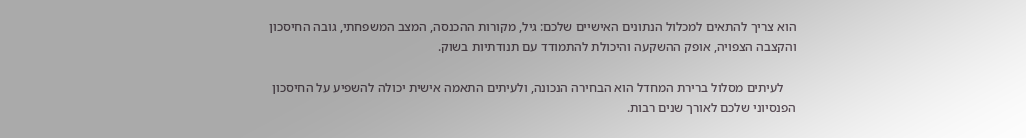הוא צריך להתאים למכלול הנתונים האישיים שלכם: גיל, מקורות ההכנסה, המצב המשפחתי, גובה החיסכון והקצבה הצפויה, אופק ההשקעה והיכולת להתמודד עם תנודתיות בשוק.

    לעיתים מסלול ברירת המחדל הוא הבחירה הנכונה, ולעיתים התאמה אישית יכולה להשפיע על החיסכון הפנסיוני שלכם לאורך שנים רבות.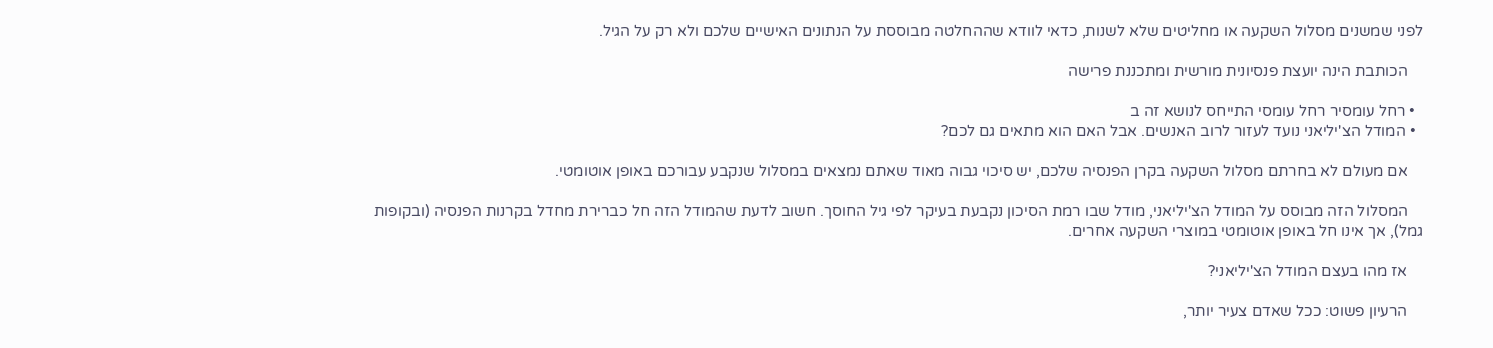לפני שמשנים מסלול השקעה או מחליטים שלא לשנות, כדאי לוודא שההחלטה מבוססת על הנתונים האישיים שלכם ולא רק על הגיל.

    הכותבת הינה יועצת פנסיונית מורשית ומתכננת פרישה

  • רחל עומסיר רחל עומסי התייחס לנושא זה ב
  • המודל הצ'יליאני נועד לעזור לרוב האנשים. אבל האם הוא מתאים גם לכם?

    אם מעולם לא בחרתם מסלול השקעה בקרן הפנסיה שלכם, יש סיכוי גבוה מאוד שאתם נמצאים במסלול שנקבע עבורכם באופן אוטומטי.

    המסלול הזה מבוסס על המודל הצ'יליאני, מודל שבו רמת הסיכון נקבעת בעיקר לפי גיל החוסך. חשוב לדעת שהמודל הזה חל כברירת מחדל בקרנות הפנסיה (ובקופות גמל), אך אינו חל באופן אוטומטי במוצרי השקעה אחרים.

    אז מהו בעצם המודל הצ'יליאני?

    הרעיון פשוט: ככל שאדם צעיר יותר,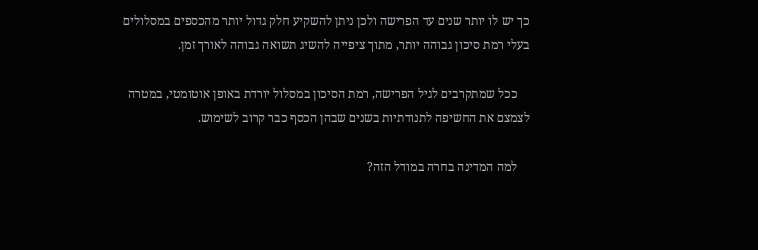כך יש לו יותר שנים עד הפרישה ולכן ניתן להשקיע חלק גדול יותר מהכספים במסלולים בעלי רמת סיכון גבוהה יותר, מתוך ציפייה להשיג תשואה גבוהה לאורך זמן.

    ככל שמתקרבים לגיל הפרישה, רמת הסיכון במסלול יורדת באופן אוטומטי, במטרה לצמצם את החשיפה לתנודתיות בשנים שבהן הכסף כבר קרוב לשימוש.

    למה המדינה בחרה במודל הזה?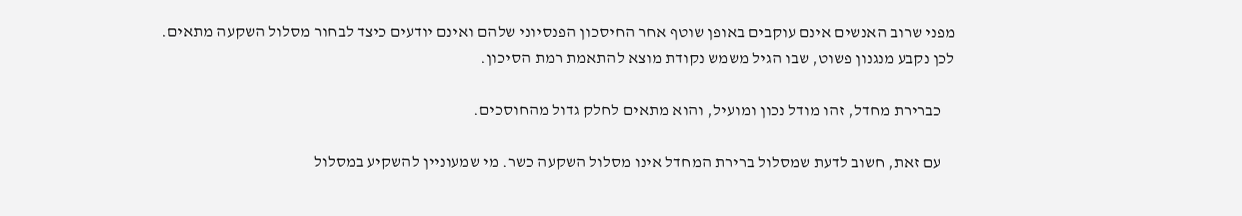מפני שרוב האנשים אינם עוקבים באופן שוטף אחר החיסכון הפנסיוני שלהם ואינם יודעים כיצד לבחור מסלול השקעה מתאים. לכן נקבע מנגנון פשוט, שבו הגיל משמש נקודת מוצא להתאמת רמת הסיכון.

    כברירת מחדל, זהו מודל נכון ומועיל, והוא מתאים לחלק גדול מהחוסכים.

    עם זאת, חשוב לדעת שמסלול ברירת המחדל אינו מסלול השקעה כשר. מי שמעוניין להשקיע במסלול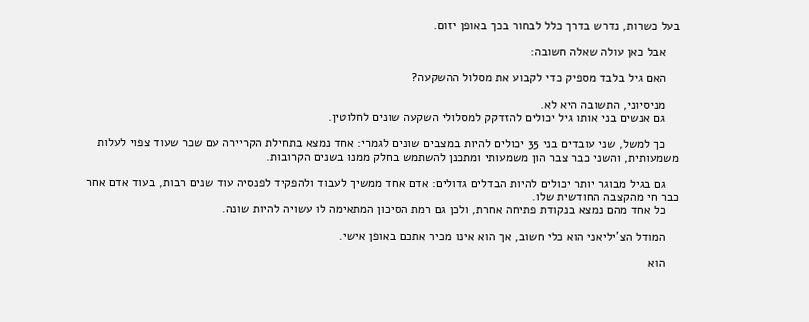בעל כשרות, נדרש בדרך כלל לבחור בכך באופן יזום.

    אבל כאן עולה שאלה חשובה:

    האם גיל בלבד מספיק כדי לקבוע את מסלול ההשקעה?

    מניסיוני, התשובה היא לא.
    גם אנשים בני אותו גיל יכולים להזדקק למסלולי השקעה שונים לחלוטין.

    כך למשל, שני עובדים בני 35 יכולים להיות במצבים שונים לגמרי: אחד נמצא בתחילת הקריירה עם שכר שעוד צפוי לעלות משמעותית, והשני כבר צבר הון משמעותי ומתכנן להשתמש בחלק ממנו בשנים הקרובות.

    גם בגיל מבוגר יותר יכולים להיות הבדלים גדולים: אדם אחד ממשיך לעבוד ולהפקיד לפנסיה עוד שנים רבות, בעוד אדם אחר כבר חי מהקצבה החודשית שלו.
    כל אחד מהם נמצא בנקודת פתיחה אחרת, ולכן גם רמת הסיכון המתאימה לו עשויה להיות שונה.

    המודל הצ'יליאני הוא כלי חשוב, אך הוא אינו מכיר אתכם באופן אישי.

    הוא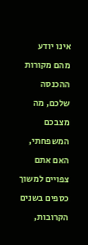אינו יודע מהם מקורות ההכנסה שלכם, מה מצבכם המשפחתי, האם אתם צפויים למשוך כספים בשנים הקרובות,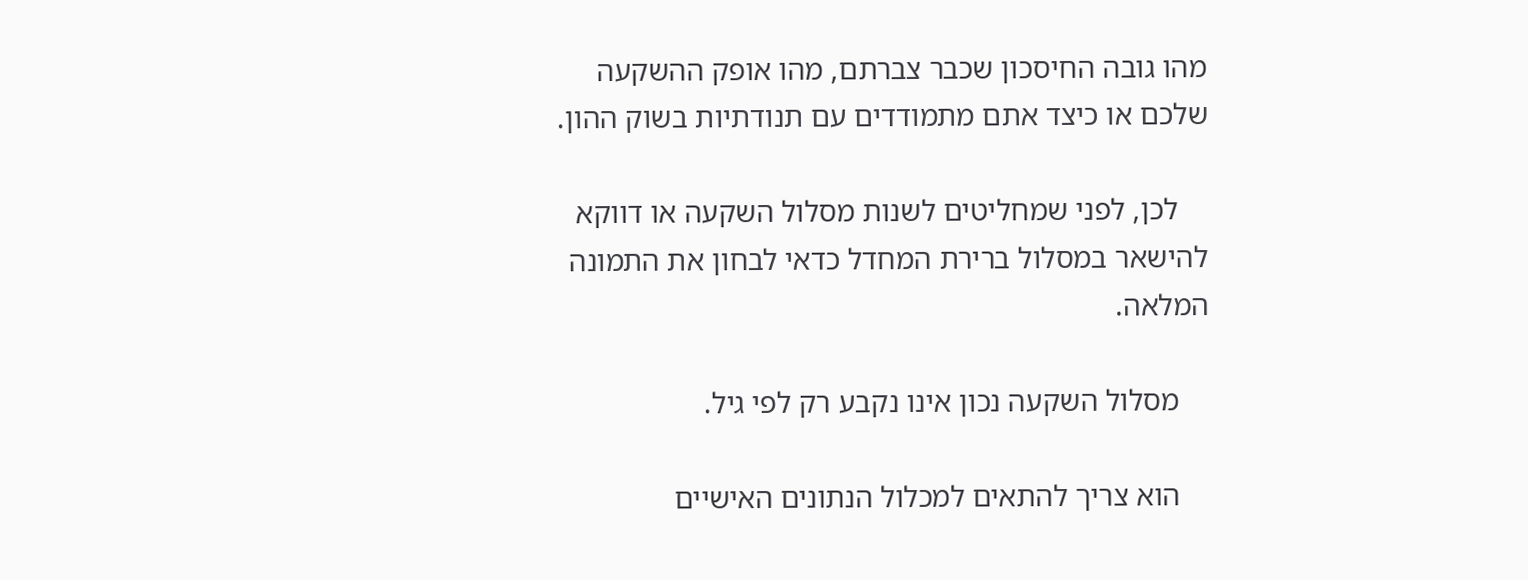מהו גובה החיסכון שכבר צברתם, מהו אופק ההשקעה שלכם או כיצד אתם מתמודדים עם תנודתיות בשוק ההון.

    לכן, לפני שמחליטים לשנות מסלול השקעה או דווקא להישאר במסלול ברירת המחדל כדאי לבחון את התמונה המלאה.

    מסלול השקעה נכון אינו נקבע רק לפי גיל.

    הוא צריך להתאים למכלול הנתונים האישיים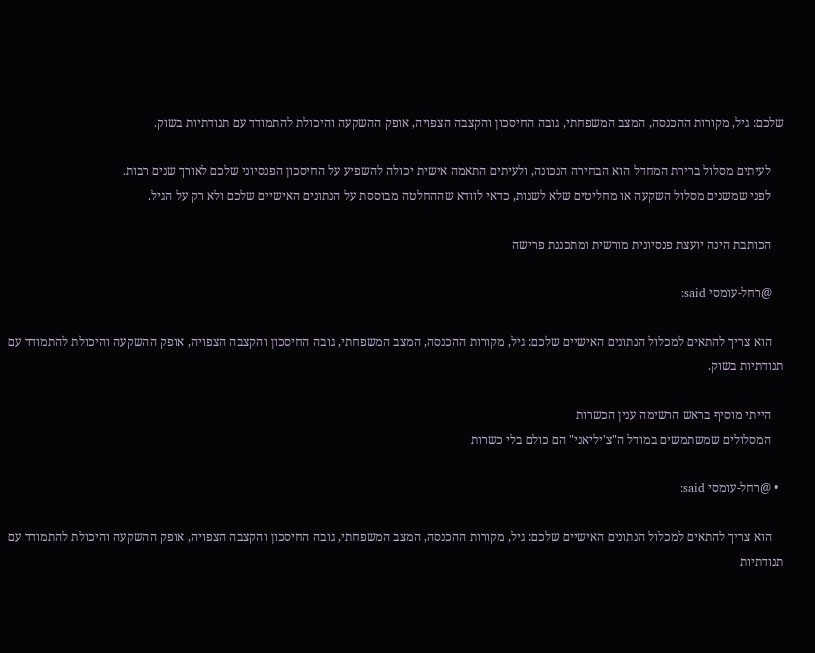שלכם: גיל, מקורות ההכנסה, המצב המשפחתי, גובה החיסכון והקצבה הצפויה, אופק ההשקעה והיכולת להתמודד עם תנודתיות בשוק.

    לעיתים מסלול ברירת המחדל הוא הבחירה הנכונה, ולעיתים התאמה אישית יכולה להשפיע על החיסכון הפנסיוני שלכם לאורך שנים רבות.
    לפני שמשנים מסלול השקעה או מחליטים שלא לשנות, כדאי לוודא שההחלטה מבוססת על הנתונים האישיים שלכם ולא רק על הגיל.

    הכותבת הינה יועצת פנסיונית מורשית ומתכננת פרישה

    @רחל-עומסי said:

    הוא צריך להתאים למכלול הנתונים האישיים שלכם: גיל, מקורות ההכנסה, המצב המשפחתי, גובה החיסכון והקצבה הצפויה, אופק ההשקעה והיכולת להתמודד עם תנודתיות בשוק.

    הייתי מוסיף בראש הרשימה ענין הכשרות
    המסלולים שמשתמשים במודל ה"צ'יליאני" הם כולם בלי כשרות

  • @רחל-עומסי said:

    הוא צריך להתאים למכלול הנתונים האישיים שלכם: גיל, מקורות ההכנסה, המצב המשפחתי, גובה החיסכון והקצבה הצפויה, אופק ההשקעה והיכולת להתמודד עם תנודתיות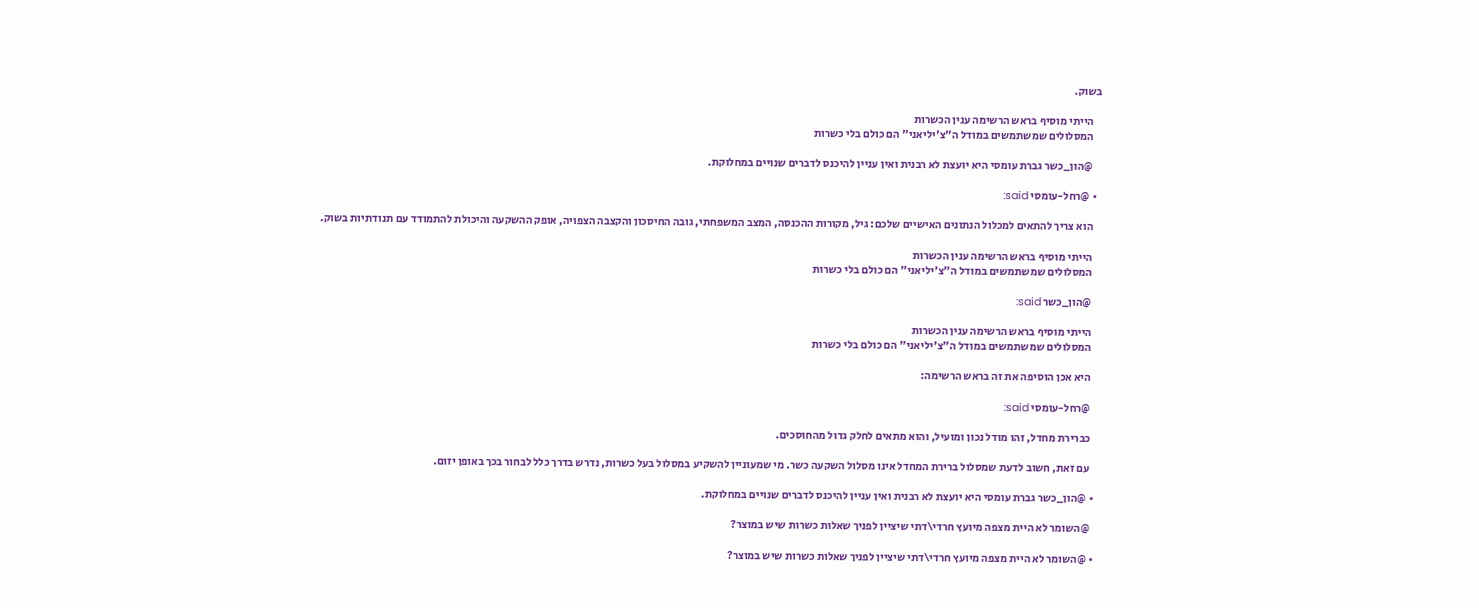בשוק.

    הייתי מוסיף בראש הרשימה ענין הכשרות
    המסלולים שמשתמשים במודל ה"צ'יליאני" הם כולם בלי כשרות

    @הון_כשר גברת עומסי היא יועצת לא רבנית ואין עניין להיכנס לדברים שנויים במחלוקת.

  • @רחל-עומסי said:

    הוא צריך להתאים למכלול הנתונים האישיים שלכם: גיל, מקורות ההכנסה, המצב המשפחתי, גובה החיסכון והקצבה הצפויה, אופק ההשקעה והיכולת להתמודד עם תנודתיות בשוק.

    הייתי מוסיף בראש הרשימה ענין הכשרות
    המסלולים שמשתמשים במודל ה"צ'יליאני" הם כולם בלי כשרות

    @הון_כשר said:

    הייתי מוסיף בראש הרשימה ענין הכשרות
    המסלולים שמשתמשים במודל ה"צ'יליאני" הם כולם בלי כשרות

    היא אכן הוסיפה את זה בראש הרשימה:

    @רחל-עומסי said:

    כברירת מחדל, זהו מודל נכון ומועיל, והוא מתאים לחלק גדול מהחוסכים.

    עם זאת, חשוב לדעת שמסלול ברירת המחדל אינו מסלול השקעה כשר. מי שמעוניין להשקיע במסלול בעל כשרות, נדרש בדרך כלל לבחור בכך באופן יזום.

  • @הון_כשר גברת עומסי היא יועצת לא רבנית ואין עניין להיכנס לדברים שנויים במחלוקת.

    @השומר לא היית מצפה מיועץ חרדי\דתי שיציין לפניך שאלות כשרות שיש במוצר?

  • @השומר לא היית מצפה מיועץ חרדי\דתי שיציין לפניך שאלות כשרות שיש במוצר?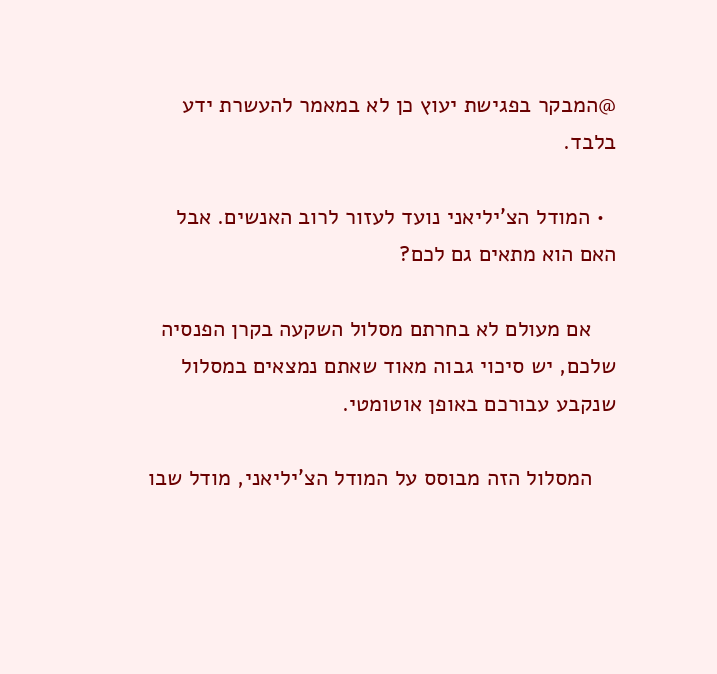@המבקר בפגישת יעוץ כן לא במאמר להעשרת ידע בלבד.

  • המודל הצ'יליאני נועד לעזור לרוב האנשים. אבל האם הוא מתאים גם לכם?

    אם מעולם לא בחרתם מסלול השקעה בקרן הפנסיה שלכם, יש סיכוי גבוה מאוד שאתם נמצאים במסלול שנקבע עבורכם באופן אוטומטי.

    המסלול הזה מבוסס על המודל הצ'יליאני, מודל שבו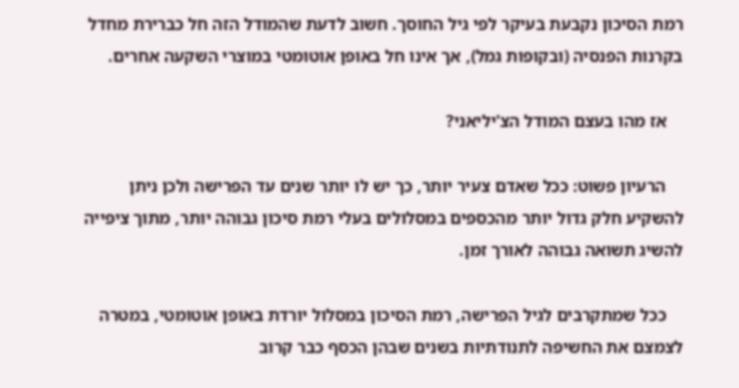רמת הסיכון נקבעת בעיקר לפי גיל החוסך. חשוב לדעת שהמודל הזה חל כברירת מחדל בקרנות הפנסיה (ובקופות גמל), אך אינו חל באופן אוטומטי במוצרי השקעה אחרים.

    אז מהו בעצם המודל הצ'יליאני?

    הרעיון פשוט: ככל שאדם צעיר יותר, כך יש לו יותר שנים עד הפרישה ולכן ניתן להשקיע חלק גדול יותר מהכספים במסלולים בעלי רמת סיכון גבוהה יותר, מתוך ציפייה להשיג תשואה גבוהה לאורך זמן.

    ככל שמתקרבים לגיל הפרישה, רמת הסיכון במסלול יורדת באופן אוטומטי, במטרה לצמצם את החשיפה לתנודתיות בשנים שבהן הכסף כבר קרוב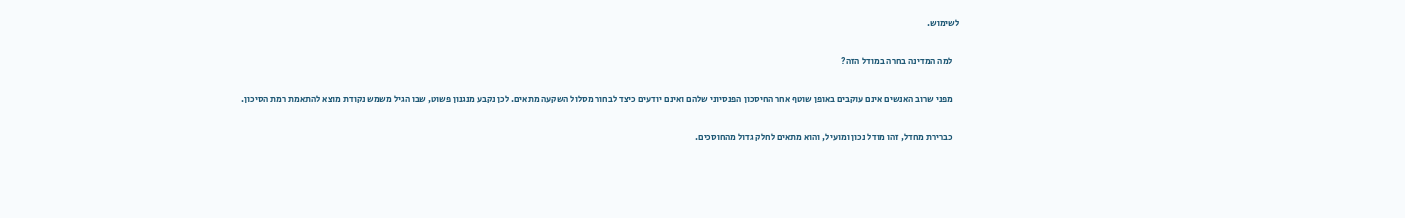לשימוש.

    למה המדינה בחרה במודל הזה?

    מפני שרוב האנשים אינם עוקבים באופן שוטף אחר החיסכון הפנסיוני שלהם ואינם יודעים כיצד לבחור מסלול השקעה מתאים. לכן נקבע מנגנון פשוט, שבו הגיל משמש נקודת מוצא להתאמת רמת הסיכון.

    כברירת מחדל, זהו מודל נכון ומועיל, והוא מתאים לחלק גדול מהחוסכים.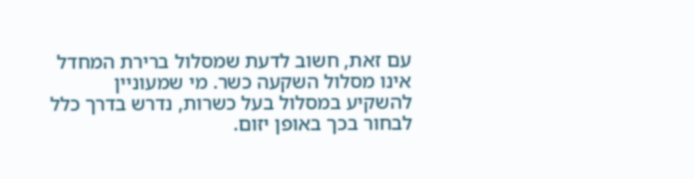עם זאת, חשוב לדעת שמסלול ברירת המחדל אינו מסלול השקעה כשר. מי שמעוניין להשקיע במסלול בעל כשרות, נדרש בדרך כלל לבחור בכך באופן יזום.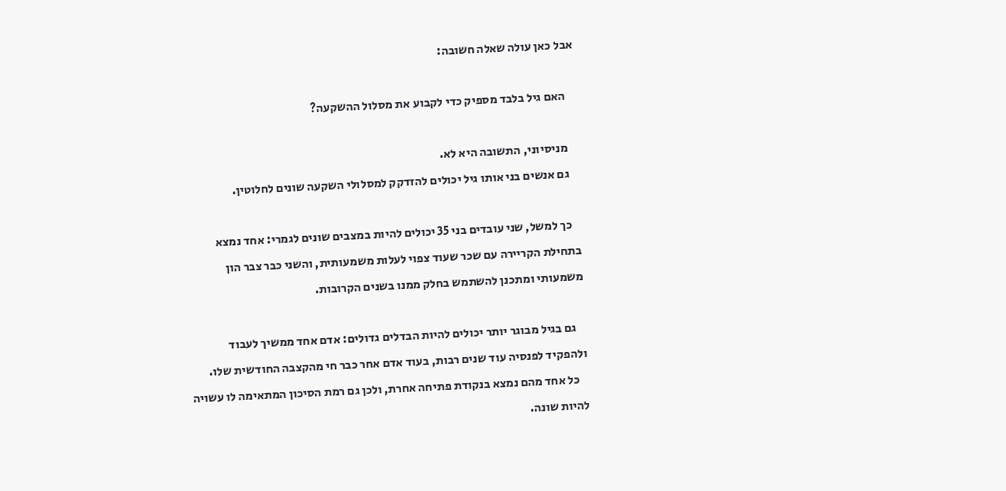אבל כאן עולה שאלה חשובה:

    האם גיל בלבד מספיק כדי לקבוע את מסלול ההשקעה?

    מניסיוני, התשובה היא לא.
    גם אנשים בני אותו גיל יכולים להזדקק למסלולי השקעה שונים לחלוטין.

    כך למשל, שני עובדים בני 35 יכולים להיות במצבים שונים לגמרי: אחד נמצא בתחילת הקריירה עם שכר שעוד צפוי לעלות משמעותית, והשני כבר צבר הון משמעותי ומתכנן להשתמש בחלק ממנו בשנים הקרובות.

    גם בגיל מבוגר יותר יכולים להיות הבדלים גדולים: אדם אחד ממשיך לעבוד ולהפקיד לפנסיה עוד שנים רבות, בעוד אדם אחר כבר חי מהקצבה החודשית שלו.
    כל אחד מהם נמצא בנקודת פתיחה אחרת, ולכן גם רמת הסיכון המתאימה לו עשויה להיות שונה.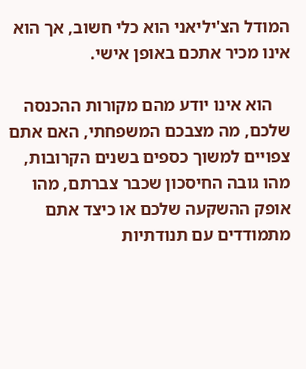המודל הצ'יליאני הוא כלי חשוב, אך הוא אינו מכיר אתכם באופן אישי.

    הוא אינו יודע מהם מקורות ההכנסה שלכם, מה מצבכם המשפחתי, האם אתם צפויים למשוך כספים בשנים הקרובות, מהו גובה החיסכון שכבר צברתם, מהו אופק ההשקעה שלכם או כיצד אתם מתמודדים עם תנודתיות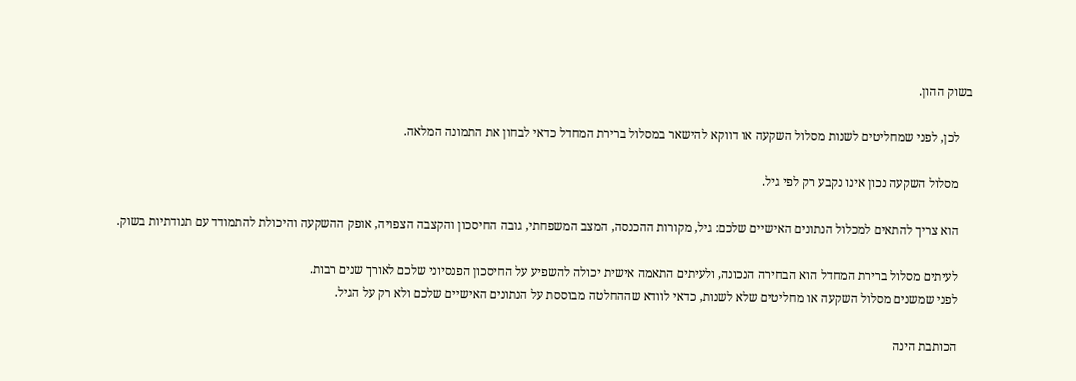בשוק ההון.

    לכן, לפני שמחליטים לשנות מסלול השקעה או דווקא להישאר במסלול ברירת המחדל כדאי לבחון את התמונה המלאה.

    מסלול השקעה נכון אינו נקבע רק לפי גיל.

    הוא צריך להתאים למכלול הנתונים האישיים שלכם: גיל, מקורות ההכנסה, המצב המשפחתי, גובה החיסכון והקצבה הצפויה, אופק ההשקעה והיכולת להתמודד עם תנודתיות בשוק.

    לעיתים מסלול ברירת המחדל הוא הבחירה הנכונה, ולעיתים התאמה אישית יכולה להשפיע על החיסכון הפנסיוני שלכם לאורך שנים רבות.
    לפני שמשנים מסלול השקעה או מחליטים שלא לשנות, כדאי לוודא שההחלטה מבוססת על הנתונים האישיים שלכם ולא רק על הגיל.

    הכותבת הינה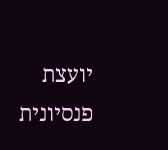יועצת פנסיונית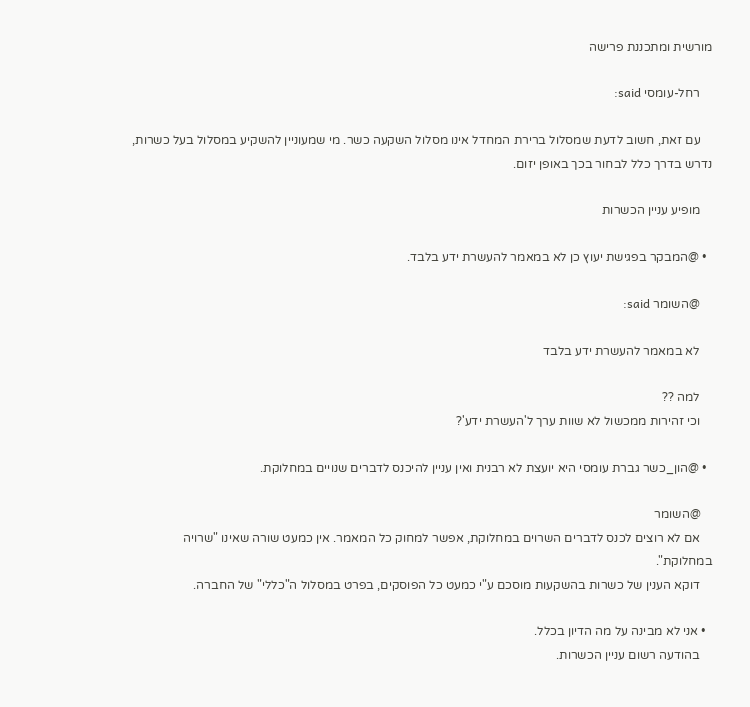מורשית ומתכננת פרישה

    רחל-עומסי said:

    עם זאת, חשוב לדעת שמסלול ברירת המחדל אינו מסלול השקעה כשר. מי שמעוניין להשקיע במסלול בעל כשרות, נדרש בדרך כלל לבחור בכך באופן יזום.

    מופיע עניין הכשרות

  • @המבקר בפגישת יעוץ כן לא במאמר להעשרת ידע בלבד.

    @השומר said:

    לא במאמר להעשרת ידע בלבד

    למה ??
    וכי זהירות ממכשול לא שוות ערך ל'העשרת ידע'?

  • @הון_כשר גברת עומסי היא יועצת לא רבנית ואין עניין להיכנס לדברים שנויים במחלוקת.

    @השומר
    אם לא רוצים לכנס לדברים השרוים במחלוקת, אפשר למחוק כל המאמר. אין כמעט שורה שאינו "שרויה במחלוקת".
    דוקא הענין של כשרות בהשקעות מוסכם ע"י כמעט כל הפוסקים, בפרט במסלול ה"כללי" של החברה.

  • אני לא מבינה על מה הדיון בכלל.
    בהודעה רשום עניין הכשרות.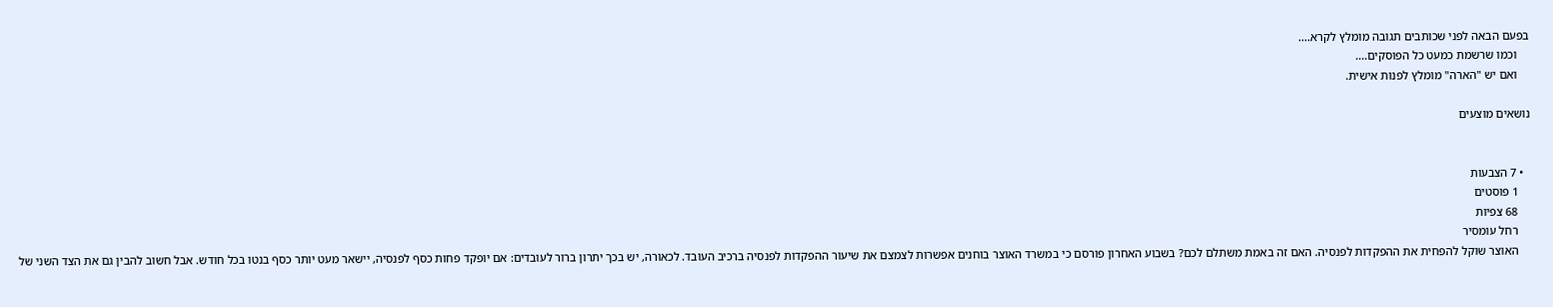בפעם הבאה לפני שכותבים תגובה מומלץ לקרא....
    וכמו שרשמת כמעט כל הפוסקים....
    ואם יש "הארה" מומלץ לפנות אישית.

נושאים מוצעים


  • 7 הצבעות
    1 פוסטים
    68 צפיות
    רחל עומסיר
    האוצר שוקל להפחית את ההפקדות לפנסיה. האם זה באמת משתלם לכם? בשבוע האחרון פורסם כי במשרד האוצר בוחנים אפשרות לצמצם את שיעור ההפקדות לפנסיה ברכיב העובד. לכאורה, יש בכך יתרון ברור לעובדים: אם יופקד פחות כסף לפנסיה, יישאר מעט יותר כסף בנטו בכל חודש. אבל חשוב להבין גם את הצד השני של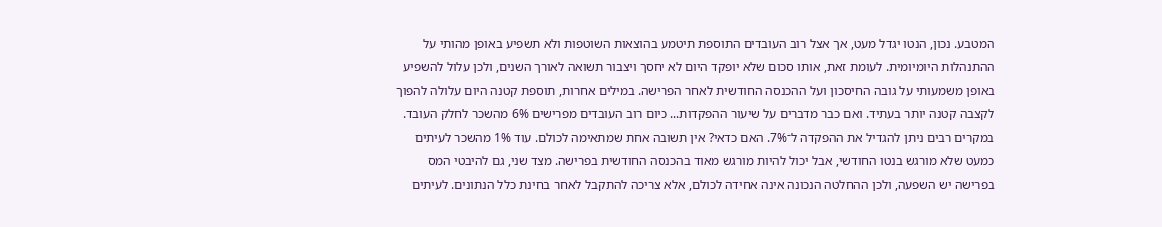המטבע. נכון, הנטו יגדל מעט, אך אצל רוב העובדים התוספת תיטמע בהוצאות השוטפות ולא תשפיע באופן מהותי על ההתנהלות היומיומית. לעומת זאת, אותו סכום שלא יופקד היום לא יחסך ויצבור תשואה לאורך השנים, ולכן עלול להשפיע באופן משמעותי על גובה החיסכון ועל ההכנסה החודשית לאחר הפרישה. במילים אחרות, תוספת קטנה היום עלולה להפוך לקצבה קטנה יותר בעתיד. ואם כבר מדברים על שיעור ההפקדות... כיום רוב העובדים מפרישים 6% מהשכר לחלק העובד. במקרים רבים ניתן להגדיל את ההפקדה ל־7%. האם כדאי? אין תשובה אחת שמתאימה לכולם. עוד 1% מהשכר לעיתים כמעט שלא מורגש בנטו החודשי, אבל יכול להיות מורגש מאוד בהכנסה החודשית בפרישה. מצד שני, גם להיבטי המס בפרישה יש השפעה, ולכן ההחלטה הנכונה אינה אחידה לכולם, אלא צריכה להתקבל לאחר בחינת כלל הנתונים. לעיתים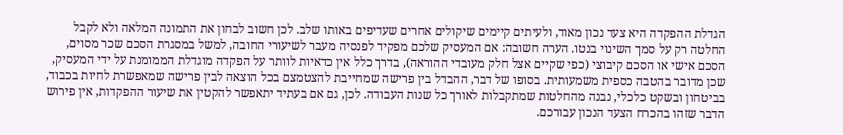הגדלת ההפקדה היא צעד נכון מאוד, ולעיתים קיימים שיקולים אחרים שעדיפים באותו שלב. לכן חשוב לבחון את התמונה המלאה ולא לקבל החלטה רק על סמך השינוי בנטו. הערה חשובה: אם המעסיק שלכם מפקיד לפנסיה מעבר לשיעורי החובה, למשל במסגרת הסכם שכר מסוים, הסכם אישי או הסכם קיבוצי (כפי שקיים אצל חלק מעובדי ההוראה), בדרך כלל אין כדאיות לוותר על הפקדה מוגדלת הממומנת על ידי המעסיק, שכן מדובר בהטבה כספית משמעותית. בסופו של דבר, ההבדל בין פרישה שמחייבת להצטמצם בכל הוצאה לבין פרישה שמאפשרת לחיות בכבוד, בביטחון ובשקט כלכלי, נבנה מהחלטות שמתקבלות לאורך כל שנות העבודה. לכן, גם אם בעתיד יתאפשר להקטין את שיעור ההפקדות, אין פירוש הדבר שזהו בהכרח הצעד הנכון עבורכם.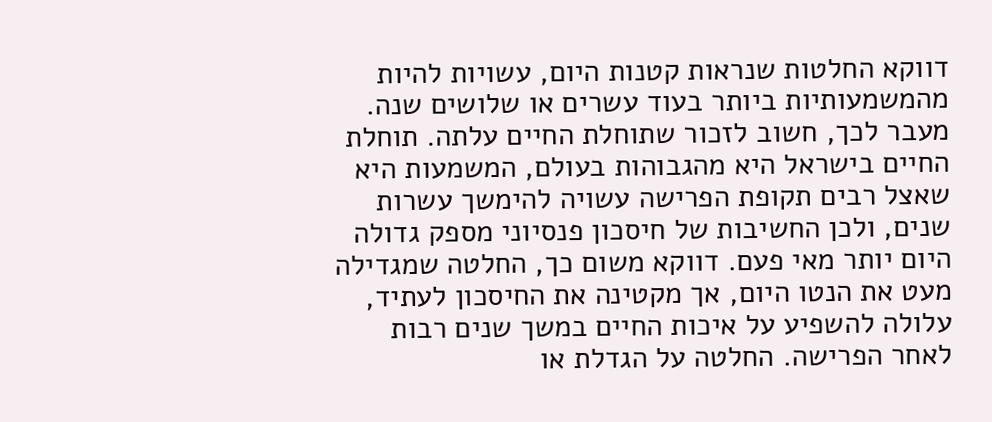דווקא החלטות שנראות קטנות היום, עשויות להיות מהמשמעותיות ביותר בעוד עשרים או שלושים שנה. מעבר לכך, חשוב לזכור שתוחלת החיים עלתה. תוחלת החיים בישראל היא מהגבוהות בעולם, המשמעות היא שאצל רבים תקופת הפרישה עשויה להימשך עשרות שנים, ולכן החשיבות של חיסכון פנסיוני מספק גדולה היום יותר מאי פעם. דווקא משום כך, החלטה שמגדילה מעט את הנטו היום, אך מקטינה את החיסכון לעתיד, עלולה להשפיע על איכות החיים במשך שנים רבות לאחר הפרישה. החלטה על הגדלת או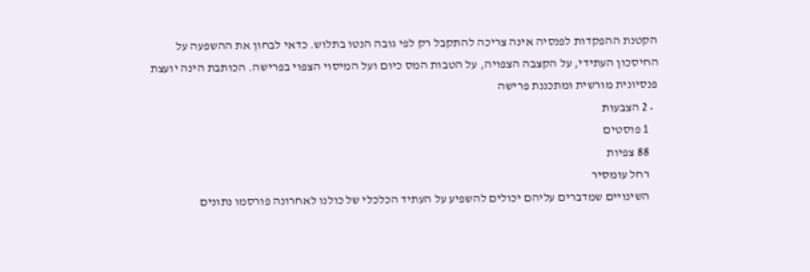הקטנת ההפקדות לפנסיה אינה צריכה להתקבל רק לפי גובה הנטו בתלוש. כדאי לבחון את ההשפעה על החיסכון העתידי, על הקצבה הצפויה, על הטבות המס כיום ועל המיסוי הצפוי בפרישה. הכותבת הינה יועצת פנסיונית מורשית ומתכננת פרישה
  • 2 הצבעות
    1 פוסטים
    88 צפיות
    רחל עומסיר
    השינויים שמדברים עליהם יכולים להשפיע על העתיד הכלכלי של כולנו לאחרונה פורסמו נתונים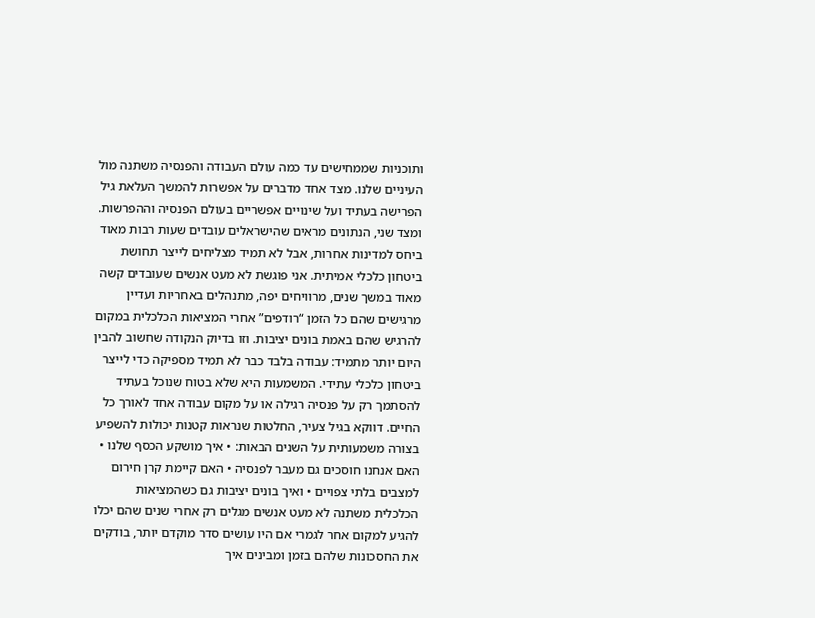ותוכניות שממחישים עד כמה עולם העבודה והפנסיה משתנה מול העיניים שלנו. מצד אחד מדברים על אפשרות להמשך העלאת גיל הפרישה בעתיד ועל שינויים אפשריים בעולם הפנסיה וההפרשות. ומצד שני, הנתונים מראים שהישראלים עובדים שעות רבות מאוד ביחס למדינות אחרות, אבל לא תמיד מצליחים לייצר תחושת ביטחון כלכלי אמיתית. אני פוגשת לא מעט אנשים שעובדים קשה מאוד במשך שנים, מרוויחים יפה, מתנהלים באחריות ועדיין מרגישים שהם כל הזמן “רודפים” אחרי המציאות הכלכלית במקום להרגיש שהם באמת בונים יציבות. וזו בדיוק הנקודה שחשוב להבין היום יותר מתמיד: עבודה בלבד כבר לא תמיד מספיקה כדי לייצר ביטחון כלכלי עתידי. המשמעות היא שלא בטוח שנוכל בעתיד להסתמך רק על פנסיה רגילה או על מקום עבודה אחד לאורך כל החיים. דווקא בגיל צעיר, החלטות שנראות קטנות יכולות להשפיע בצורה משמעותית על השנים הבאות: • איך מושקע הכסף שלנו • האם אנחנו חוסכים גם מעבר לפנסיה • האם קיימת קרן חירום למצבים בלתי צפויים • ואיך בונים יציבות גם כשהמציאות הכלכלית משתנה לא מעט אנשים מגלים רק אחרי שנים שהם יכלו להגיע למקום אחר לגמרי אם היו עושים סדר מוקדם יותר, בודקים את החסכונות שלהם בזמן ומבינים איך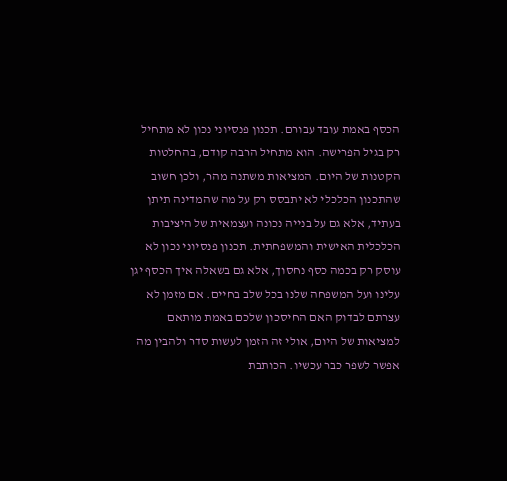הכסף באמת עובד עבורם. תכנון פנסיוני נכון לא מתחיל רק בגיל הפרישה. הוא מתחיל הרבה קודם, בהחלטות הקטנות של היום. המציאות משתנה מהר, ולכן חשוב שהתכנון הכלכלי לא יתבסס רק על מה שהמדינה תיתן בעתיד, אלא גם על בנייה נכונה ועצמאית של היציבות הכלכלית האישית והמשפחתית. תכנון פנסיוני נכון לא עוסק רק בכמה כסף נחסוך, אלא גם בשאלה איך הכסף יגן עלינו ועל המשפחה שלנו בכל שלב בחיים. אם מזמן לא עצרתם לבדוק האם החיסכון שלכם באמת מותאם למציאות של היום, אולי זה הזמן לעשות סדר ולהבין מה אפשר לשפר כבר עכשיו. הכותבת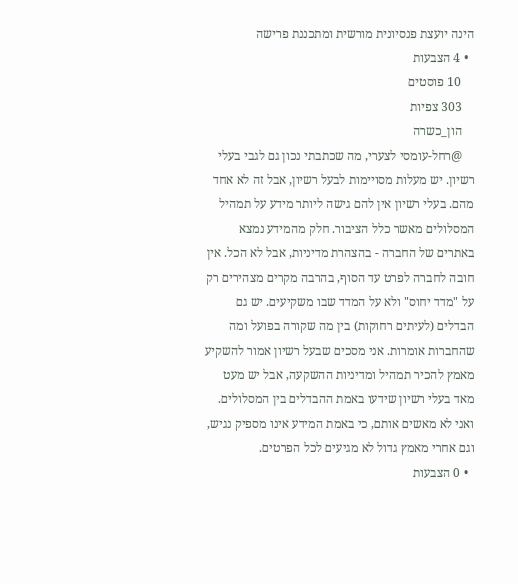הינה יועצת פנסיונית מורשית ומתכננת פרישה
  • 4 הצבעות
    10 פוסטים
    303 צפיות
    הון_כשרה
    @רחל-עומסי לצערי, מה שכתבתי נכון גם לגבי בעלי רשיון. יש מעלות מסויימות לבעל רשיון, אבל זה לא אחד מהם. בעלי רשיון אין להם גישה ליותר מידע על תמהיל המסלולים מאשר כלל הציבור. חלק מהמידע נמצא באתרים של החברה - בהצהרת מדיניות, אבל לא הכל. אין חובה לחברה לפרט עד הסוף, בהרבה מקרים מצהירים רק על "מדד יחוס" ולא על המדד שבו משקיעים. יש גם הבדלים (לעיתים רחוקות) בין מה שקורה בפועל ומה שהחברות אומרות. אני מסכים שבעל רשיון אמור להשקיע מאמץ להכיר תמהיל ומדיניות ההשקעה, אבל יש מעט מאד בעלי רשיון שידעו באמת ההבדלים בין המסלולים. ואני לא מאשים אותם, כי באמת המידע אינו מספיק נגיש, וגם אחרי מאמץ גדול לא מגיעים לכל הפרטים.
  • 0 הצבעות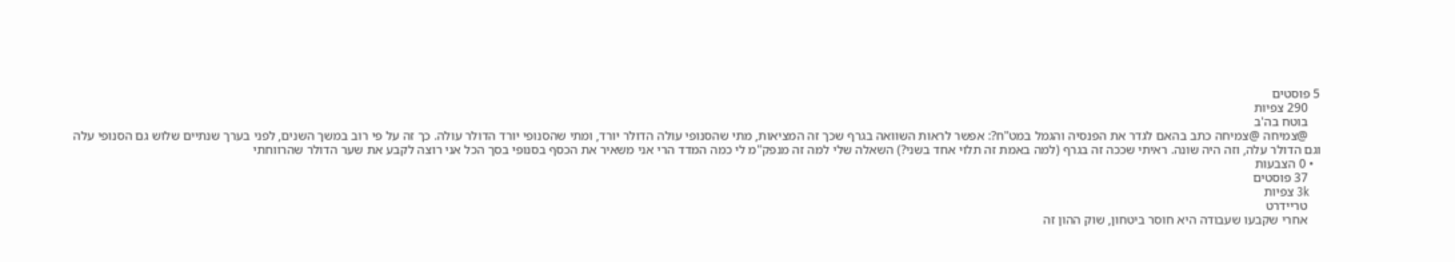5 פוסטים
    290 צפיות
    בוטח בה'ב
    @צמיחה @צמיחה כתב בהאם לגדר את הפנסיה והגמל במט"ח?: אפשר לראות השוואה בגרף שכך זה המציאות, מתי שהסנופי עולה הדולר יורד, ומתי שהסנופי יורד הדולר עולה. כך זה על פי רוב במשך השנים, לפני בערך שנתיים שלוש גם הסנופי עלה וגם הדולר עלה, וזה היה שונה. ראיתי שככה זה בגרף (למה באמת זה תלוי אחד בשני?) השאלה שלי למה זה מנפק"מ לי כמה המדד הרי אני משאיר את הכסף בסנופי בסך הכל אני רוצה לקבע את שער הדולר שהרווחתי
  • 0 הצבעות
    37 פוסטים
    3k צפיות
    טריידרט
    אחרי שקבעו שעבודה היא חוסר ביטחון, שוק ההון זה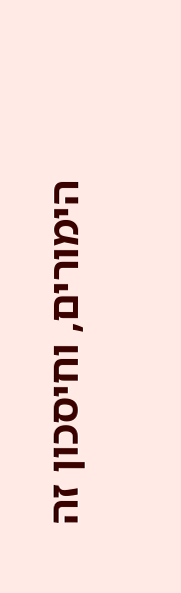הימורים, וחיסכון זה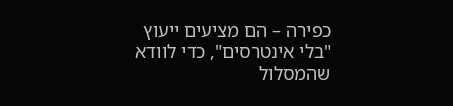כפירה – הם מציעים ייעוץ "בלי אינטרסים", כדי לוודא שהמסלול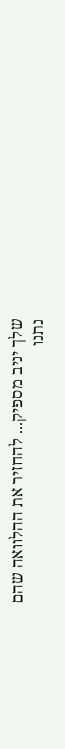שלך יניב מספיק... להחזיר את ההלוואה שהם נתנו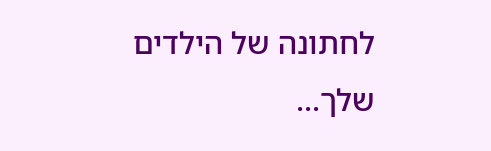לחתונה של הילדים שלך...